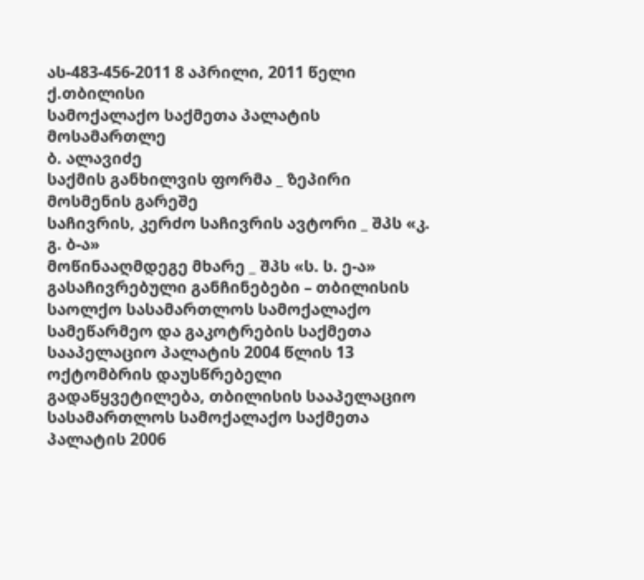ას-483-456-2011 8 აპრილი, 2011 წელი
ქ.თბილისი
სამოქალაქო საქმეთა პალატის
მოსამართლე
ბ. ალავიძე
საქმის განხილვის ფორმა _ ზეპირი მოსმენის გარეშე
საჩივრის, კერძო საჩივრის ავტორი _ შპს «კ. გ. ბ-ა»
მოწინააღმდეგე მხარე _ შპს «ს. ს. ე-ა»
გასაჩივრებული განჩინებები – თბილისის საოლქო სასამართლოს სამოქალაქო სამეწარმეო და გაკოტრების საქმეთა სააპელაციო პალატის 2004 წლის 13 ოქტომბრის დაუსწრებელი გადაწყვეტილება, თბილისის სააპელაციო სასამართლოს სამოქალაქო საქმეთა პალატის 2006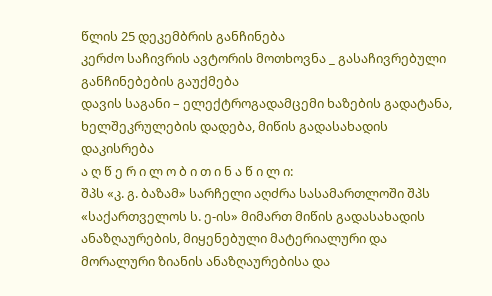წლის 25 დეკემბრის განჩინება
კერძო საჩივრის ავტორის მოთხოვნა _ გასაჩივრებული განჩინებების გაუქმება
დავის საგანი – ელექტროგადამცემი ხაზების გადატანა, ხელშეკრულების დადება, მიწის გადასახადის დაკისრება
ა ღ წ ე რ ი ლ ო ბ ი თ ი ნ ა წ ი ლ ი:
შპს «კ. გ. ბაზამ» სარჩელი აღძრა სასამართლოში შპს «საქართველოს ს. ე-ის» მიმართ მიწის გადასახადის ანაზღაურების, მიყენებული მატერიალური და მორალური ზიანის ანაზღაურებისა და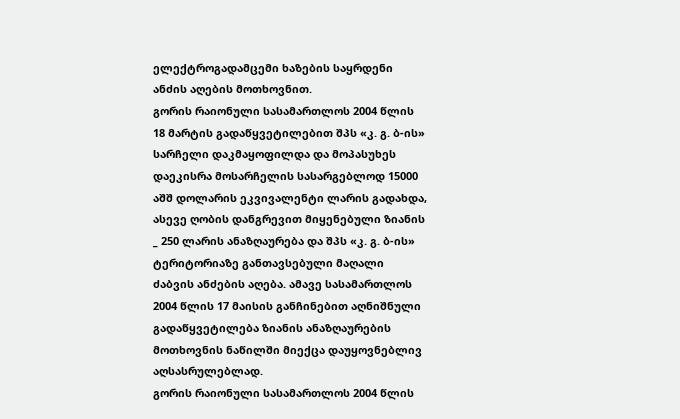ელექტროგადამცემი ხაზების საყრდენი ანძის აღების მოთხოვნით.
გორის რაიონული სასამართლოს 2004 წლის 18 მარტის გადაწყვეტილებით შპს «კ. გ. ბ-ის» სარჩელი დაკმაყოფილდა და მოპასუხეს დაეკისრა მოსარჩელის სასარგებლოდ 15000 აშშ დოლარის ეკვივალენტი ლარის გადახდა, ასევე ღობის დანგრევით მიყენებული ზიანის _ 250 ლარის ანაზღაურება და შპს «კ. გ. ბ-ის» ტერიტორიაზე განთავსებული მაღალი ძაბვის ანძების აღება. ამავე სასამართლოს 2004 წლის 17 მაისის განჩინებით აღნიშნული გადაწყვეტილება ზიანის ანაზღაურების მოთხოვნის ნაწილში მიექცა დაუყოვნებლივ აღსასრულებლად.
გორის რაიონული სასამართლოს 2004 წლის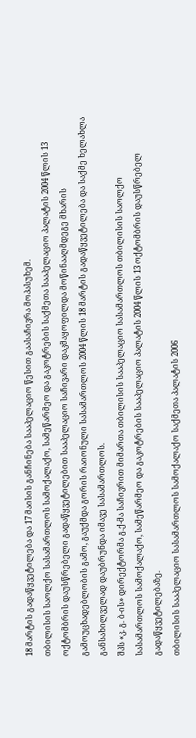18 მარტის გადაწყვეტილება და 17 მაისის განჩინება სააპელაციო წესით გაასაჩივრა მოპასუხემ.
თბილისის საოლქო სასამართლოს სამოქალაქო, სამეწარმეო და გაკოტრების საქმეთა სააპელაციო პალატის 2004 წლის 13 ოქტომბრის დაუსწრებელი გადაწყვეტილებით სააპელაციო საჩივარი დაკმაყოფილდა მოწინააღმდეგე მხარის გამოუცხადებლობის გამო, გაუქმდა გორის რაიონული სასამართლოს 2004 წლის 18 მარტის გადაწყვეტილება და საქმე ხელახლა განსახილველად დაუბრუნდა იმავე სასამართლოს.
შპს «კ. გ. ბ-ის» დირექტორმა გ.ქ-მა საჩივრით მიმართა თბილისის სააპელაციო სასამართლოს თბილისის საოლქო სასამართლოს სამოქალაქო, სამეწარმეო და გაკოტრების სააპელაციო პალატის 2004 წლის 13 ოქტომბრის დაუსწრებელ გადაწყვეტილებაზე.
თბილისის სააპელაციო სასამართლოს სამოქალაქო საქმეთა პალატის 2006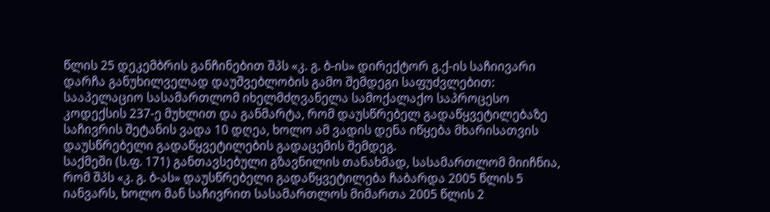წლის 25 დეკემბრის განჩინებით შპს «კ. გ. ბ-ის» დირექტორ გ.ქ-ის საჩიივარი დარჩა განუხილველად დაუშვებლობის გამო შემდეგი საფუძვლებით:
სააპელაციო სასამართლომ იხელმძღვანელა სამოქალაქო საპროცესო კოდექსის 237-ე მუხლით და განმარტა, რომ დაუსწრებელ გადაწყვეტილებაზე საჩივრის შეტანის ვადა 10 დღეა, ხოლო ამ ვადის დენა იწყება მხარისათვის დაუსწრებელი გადაწყვეტილების გადაცემის შემდეგ.
საქმეში (ს.ფ. 171) განთავსებული გზავნილის თანახმად, სასამართლომ მიიჩნია, რომ შპს «კ. გ. ბ-ას» დაუსწრებელი გადაწყვეტილება ჩაბარდა 2005 წლის 5 იანვარს, ხოლო მან საჩივრით სასამართლოს მიმართა 2005 წლის 2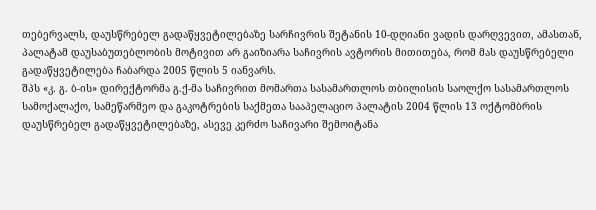თებერვალს, დაუსწრებელ გადაწყვეტილებაზე სარჩივრის შეტანის 10-დღიანი ვადის დარღვევით, ამასთან, პალატამ დაუსაბუთებლობის მოტივით არ გაიზიარა საჩივრის ავტორის მითითება, რომ მას დაუსწრებელი გადაწყვეტილება ჩაბარდა 2005 წლის 5 იანვარს.
შპს «კ. გ. ბ-ის» დირექტორმა გ.ქ-მა საჩივრით მომართა სასამართლოს თბილისის საოლქო სასამართლოს სამოქალაქო, სამეწარმეო და გაკოტრების საქმეთა სააპელაციო პალატის 2004 წლის 13 ოქტომბრის დაუსწრებელ გადაწყვეტილებაზე, ასევე კერძო საჩივარი შემოიტანა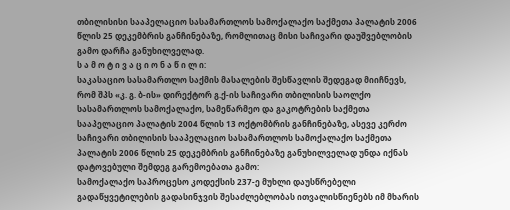თბილისისი სააპელაციო სასამართლოს სამოქალაქო საქმეთა პალატის 2006 წლის 25 დეკემბრის განჩინებაზე, რომლითაც მისი საჩივარი დაუშვებლობის გამო დარჩა განუხილველად.
ს ა მ ო ტ ი ვ ა ც ი ო ნ ა წ ი ლ ი:
საკასაციო სასამართლო საქმის მასალების შესწავლის შედეგად მიიჩნევს, რომ შპს «კ. გ. ბ-ის» დირექტორ გ.ქ-ის საჩივარი თბილისის საოლქო სასამართლოს სამოქალაქო, სამეწარმეო და გაკოტრების საქმეთა სააპელაციო პალატის 2004 წლის 13 ოქტომბრის განჩინებაზე, ასევე კერძო საჩივარი თბილისის სააპელაციო სასამართლოს სამოქალაქო საქმეთა პალატის 2006 წლის 25 დეკემბრის განჩინებაზე განუხილველად უნდა იქნას დატოვებული შემდეგ გარემოებათა გამო:
სამოქალაქო საპროცესო კოდექსის 237-ე მუხლი დაუსწრებელი გადაწყვეტილების გადასინჯვის შესაძლებლობას ითვალისწიენებს იმ მხარის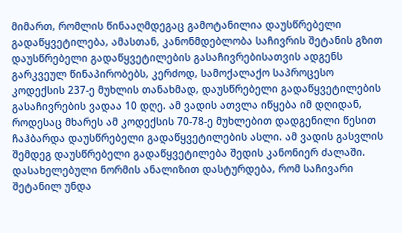მიმართ, რომლის წინააღმდეგაც გამოტანილია დაუსწრებელი გადაწყვეტილება, ამასთან, კანონმდებლობა საჩივრის შეტანის გზით დაუსწრებელი გადაწყვეტილების გასაჩივრებისათვის ადგენს გარკვეულ წინაპირობებს, კერძოდ, სამოქალაქო საპროცესო კოდექსის 237-ე მუხლის თანახმად, დაუსწრებელი გადაწყვეტილების გასაჩივრების ვადაა 10 დღე. ამ ვადის ათვლა იწყება იმ დღიდან, როდესაც მხარეს ამ კოდექსის 70-78-ე მუხლებით დადგენილი წესით ჩაჰბარდა დაუსწრებელი გადაწყვეტილების ასლი. ამ ვადის გასვლის შემდეგ დაუსწრებელი გადაწყვეტილება შედის კანონიერ ძალაში. დასახელებული ნორმის ანალიზით დასტურდება, რომ საჩივარი შეტანილ უნდა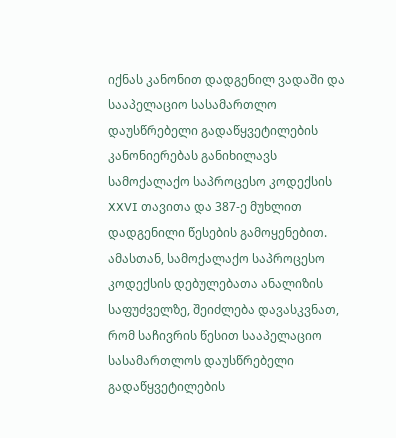იქნას კანონით დადგენილ ვადაში და სააპელაციო სასამართლო დაუსწრებელი გადაწყვეტილების კანონიერებას განიხილავს სამოქალაქო საპროცესო კოდექსის XXVI თავითა და 387-ე მუხლით დადგენილი წესების გამოყენებით.
ამასთან, სამოქალაქო საპროცესო კოდექსის დებულებათა ანალიზის საფუძველზე, შეიძლება დავასკვნათ, რომ საჩივრის წესით სააპელაციო სასამართლოს დაუსწრებელი გადაწყვეტილების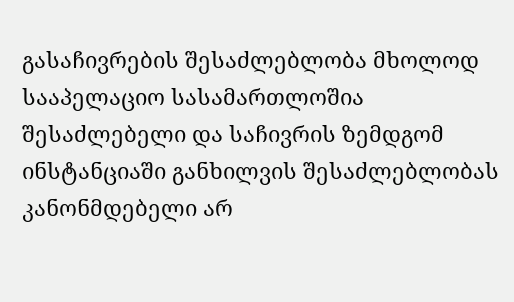გასაჩივრების შესაძლებლობა მხოლოდ სააპელაციო სასამართლოშია შესაძლებელი და საჩივრის ზემდგომ ინსტანციაში განხილვის შესაძლებლობას კანონმდებელი არ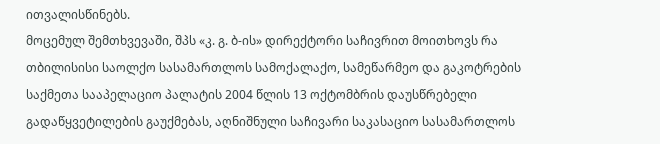ითვალისწინებს.
მოცემულ შემთხვევაში, შპს «კ. გ. ბ-ის» დირექტორი საჩივრით მოითხოვს რა თბილისისი საოლქო სასამართლოს სამოქალაქო, სამეწარმეო და გაკოტრების საქმეთა სააპელაციო პალატის 2004 წლის 13 ოქტომბრის დაუსწრებელი გადაწყვეტილების გაუქმებას, აღნიშნული საჩივარი საკასაციო სასამართლოს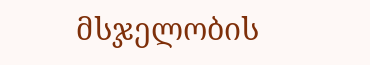მსჯელობის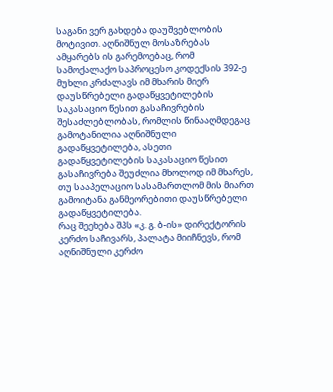საგანი ვერ გახდება დაუშვებლობის მოტივით. აღნიშნულ მოსაზრებას ამყარებს ის გარემოებაც, რომ სამოქალაქო საპროცესო კოდექსის 392-ე მუხლი კრძალავს იმ მხარის მიერ დაუსწრებელი გადაწყვეტილების საკასაციო წესით გასაჩივრების შესაძლებლობას, რომლის წინააღმდეგაც გამოტანილია აღნიშნული გადაწყვეტილება, ასეთი გადაწყვეტილების საკასაციო წესით გასაჩივრება შეუძლია მხოლოდ იმ მხარეს, თუ სააპელაციო სასამართლომ მის მიართ გამოიტანა განმეორებითი დაუსწრებელი გადაწყვეტილება.
რაც შეეხება შპს «კ. გ. ბ-ის» დირექტორის კერძო საჩივარს, პალატა მიიჩნევს, რომ აღნიშნული კერძო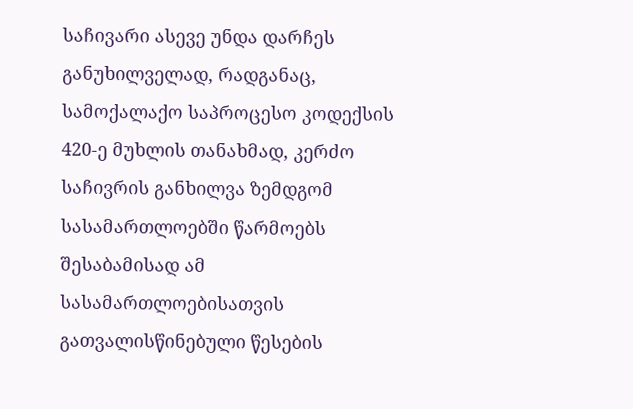საჩივარი ასევე უნდა დარჩეს განუხილველად, რადგანაც, სამოქალაქო საპროცესო კოდექსის 420-ე მუხლის თანახმად, კერძო საჩივრის განხილვა ზემდგომ სასამართლოებში წარმოებს შესაბამისად ამ სასამართლოებისათვის გათვალისწინებული წესების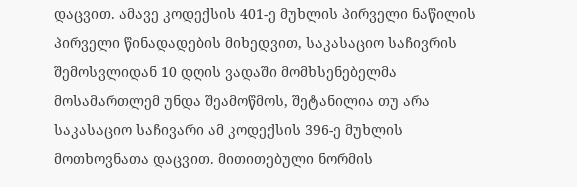დაცვით. ამავე კოდექსის 401-ე მუხლის პირველი ნაწილის პირველი წინადადების მიხედვით, საკასაციო საჩივრის შემოსვლიდან 10 დღის ვადაში მომხსენებელმა მოსამართლემ უნდა შეამოწმოს, შეტანილია თუ არა საკასაციო საჩივარი ამ კოდექსის 396-ე მუხლის მოთხოვნათა დაცვით. მითითებული ნორმის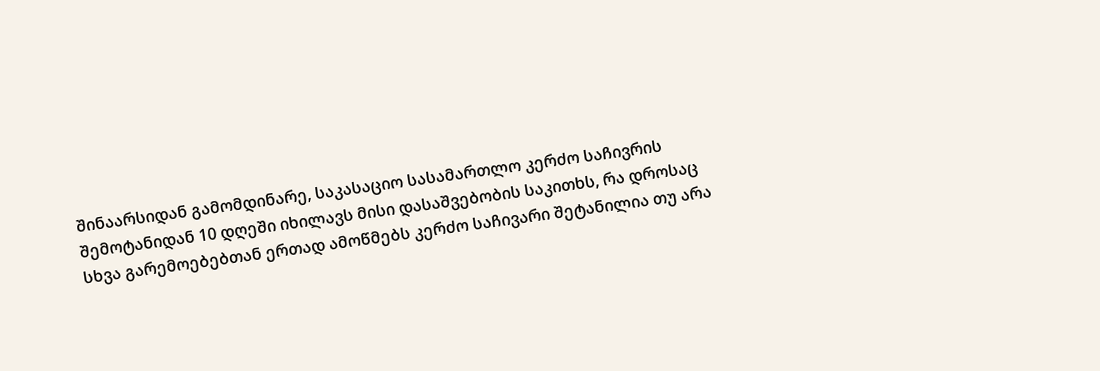შინაარსიდან გამომდინარე, საკასაციო სასამართლო კერძო საჩივრის შემოტანიდან 10 დღეში იხილავს მისი დასაშვებობის საკითხს, რა დროსაც სხვა გარემოებებთან ერთად ამოწმებს კერძო საჩივარი შეტანილია თუ არა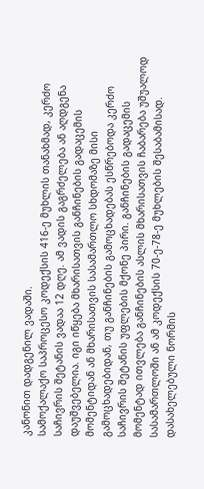კანონით დადგენილ ვადაში.
სამოქალაქო საპროცესო კოდექსის 416-ე მუხლის თანახმად, კერძო საჩივრის შეტანის ვადაა 12 დღე. ამ ვადის გაგრძელება ან აღდგენა დაუშვებელია. იგი იწყება მხარისათვის განჩინების გადაცემის მომენტიდან ან მხარისათვის სასამართლო სხდომაზე მისი გამოცხადებიდან, თუ განჩინების გამოცხადებას ესწრებოდა კერძო საჩივრის შეტანის უფლების მქონე პირი. განჩინების გადაცემის მომენტად ითვლება განჩინების ასლის მხარისათვის ჩაბარება უშუალოდ სასამართლოში ან ამ კოდექსის 70-ე-78-ე მუხლების შესაბამისად.
დასახელებული ნორმის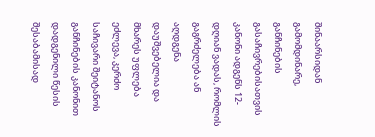შინაარსიდან გამომდინარე, განჩინების გასაჩივრებისათვის კანონი ადგენს 12-დღიან ვადას, რომლის გაგრძელება ან აღდგენა დაუშვებელია და მხარეს უფლება ეძლევა, კერძო საჩივარი შეიტანოს განჩინების კანონით დადგენილი წესის შესაბამისად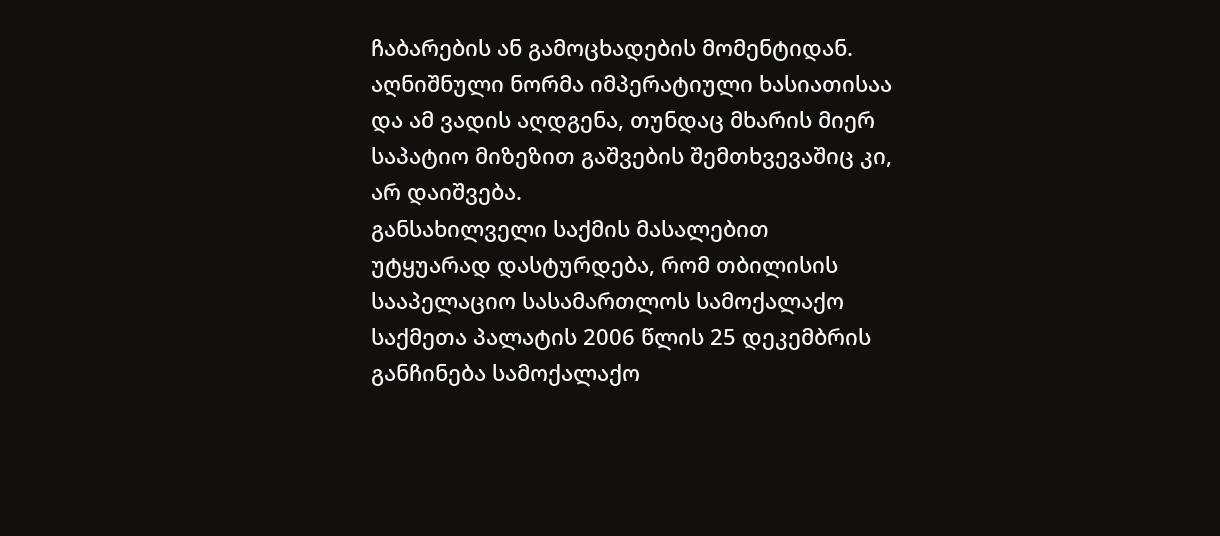ჩაბარების ან გამოცხადების მომენტიდან. აღნიშნული ნორმა იმპერატიული ხასიათისაა და ამ ვადის აღდგენა, თუნდაც მხარის მიერ საპატიო მიზეზით გაშვების შემთხვევაშიც კი, არ დაიშვება.
განსახილველი საქმის მასალებით უტყუარად დასტურდება, რომ თბილისის სააპელაციო სასამართლოს სამოქალაქო საქმეთა პალატის 2006 წლის 25 დეკემბრის განჩინება სამოქალაქო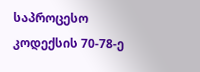საპროცესო კოდექსის 70-78-ე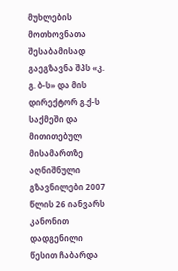მუხლების მოთხოვნათა შესაბამისად გაეგზავნა შპს «კ. გ. ბ-ს» და მის დირექტორ გ.ქ-ს საქმეში და მითითებულ მისამართზე აღნიშნული გზავნილები 2007 წლის 26 იანვარს კანონით დადგენილი წესით ჩაბარდა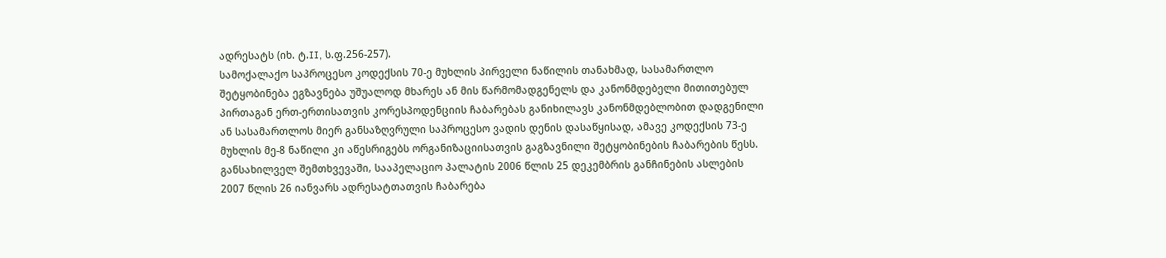ადრესატს (იხ. ტ.II, ს.ფ.256-257).
სამოქალაქო საპროცესო კოდექსის 70-ე მუხლის პირველი ნაწილის თანახმად, სასამართლო შეტყობინება ეგზავნება უშუალოდ მხარეს ან მის წარმომადგენელს და კანონმდებელი მითითებულ პირთაგან ერთ-ერთისათვის კორესპოდენციის ჩაბარებას განიხილავს კანონმდებლობით დადგენილი ან სასამართლოს მიერ განსაზღვრული საპროცესო ვადის დენის დასაწყისად, ამავე კოდექსის 73-ე მუხლის მე-8 ნაწილი კი აწესრიგებს ორგანიზაციისათვის გაგზავნილი შეტყობინების ჩაბარების წესს.
განსახილველ შემთხვევაში, სააპელაციო პალატის 2006 წლის 25 დეკემბრის განჩინების ასლების 2007 წლის 26 იანვარს ადრესატთათვის ჩაბარება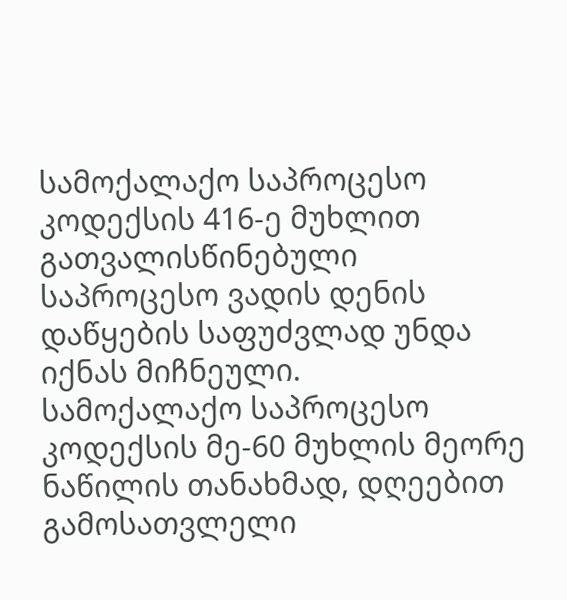სამოქალაქო საპროცესო კოდექსის 416-ე მუხლით გათვალისწინებული საპროცესო ვადის დენის დაწყების საფუძვლად უნდა იქნას მიჩნეული.
სამოქალაქო საპროცესო კოდექსის მე-60 მუხლის მეორე ნაწილის თანახმად, დღეებით გამოსათვლელი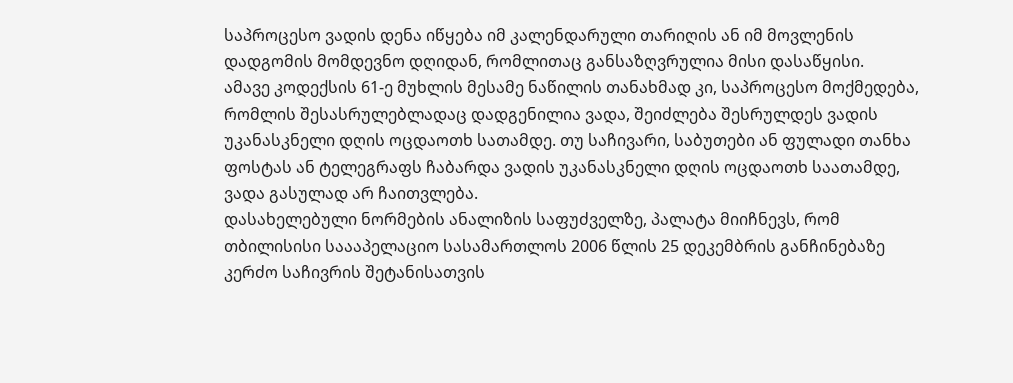საპროცესო ვადის დენა იწყება იმ კალენდარული თარიღის ან იმ მოვლენის დადგომის მომდევნო დღიდან, რომლითაც განსაზღვრულია მისი დასაწყისი.
ამავე კოდექსის 61-ე მუხლის მესამე ნაწილის თანახმად კი, საპროცესო მოქმედება, რომლის შესასრულებლადაც დადგენილია ვადა, შეიძლება შესრულდეს ვადის უკანასკნელი დღის ოცდაოთხ სათამდე. თუ საჩივარი, საბუთები ან ფულადი თანხა ფოსტას ან ტელეგრაფს ჩაბარდა ვადის უკანასკნელი დღის ოცდაოთხ საათამდე, ვადა გასულად არ ჩაითვლება.
დასახელებული ნორმების ანალიზის საფუძველზე, პალატა მიიჩნევს, რომ თბილისისი საააპელაციო სასამართლოს 2006 წლის 25 დეკემბრის განჩინებაზე კერძო საჩივრის შეტანისათვის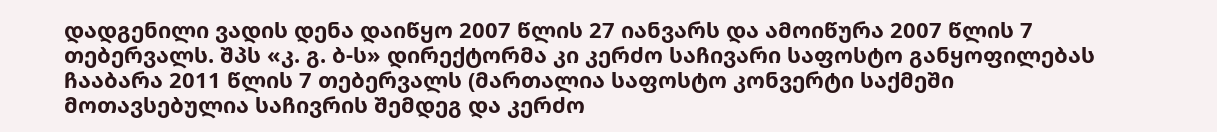დადგენილი ვადის დენა დაიწყო 2007 წლის 27 იანვარს და ამოიწურა 2007 წლის 7 თებერვალს. შპს «კ. გ. ბ-ს» დირექტორმა კი კერძო საჩივარი საფოსტო განყოფილებას ჩააბარა 2011 წლის 7 თებერვალს (მართალია საფოსტო კონვერტი საქმეში მოთავსებულია საჩივრის შემდეგ და კერძო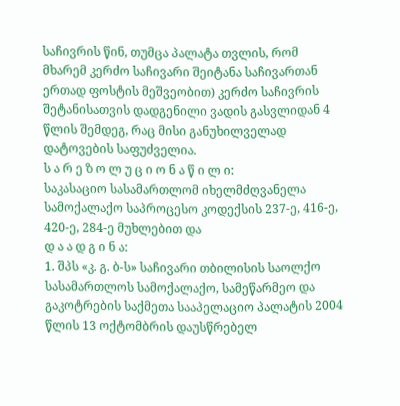საჩივრის წინ, თუმცა პალატა თვლის, რომ მხარემ კერძო საჩივარი შეიტანა საჩივართან ერთად ფოსტის მეშვეობით) კერძო საჩივრის შეტანისათვის დადგენილი ვადის გასვლიდან 4 წლის შემდეგ, რაც მისი განუხილველად დატოვების საფუძველია.
ს ა რ ე ზ ო ლ უ ც ი ო ნ ა წ ი ლ ი:
საკასაციო სასამართლომ იხელმძღვანელა სამოქალაქო საპროცესო კოდექსის 237-ე, 416-ე, 420-ე, 284-ე მუხლებით და
დ ა ა დ გ ი ნ ა:
1. შპს «კ. გ. ბ-ს» საჩივარი თბილისის საოლქო სასამართლოს სამოქალაქო, სამეწარმეო და გაკოტრების საქმეთა სააპელაციო პალატის 2004 წლის 13 ოქტომბრის დაუსწრებელ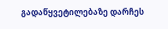გადაწყვეტილებაზე დარჩეს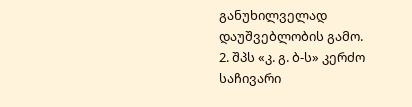განუხილველად დაუშვებლობის გამო.
2. შპს «კ. გ. ბ-ს» კერძო საჩივარი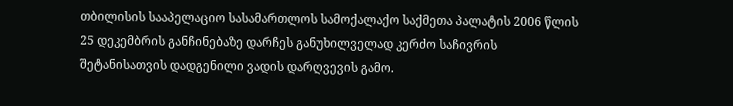თბილისის სააპელაციო სასამართლოს სამოქალაქო საქმეთა პალატის 2006 წლის 25 დეკემბრის განჩინებაზე დარჩეს განუხილველად კერძო საჩივრის შეტანისათვის დადგენილი ვადის დარღვევის გამო.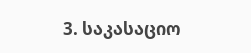3. საკასაციო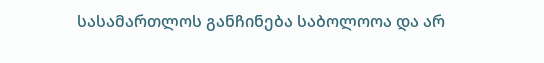სასამართლოს განჩინება საბოლოოა და არ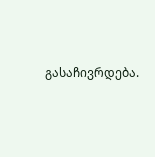გასაჩივრდება.